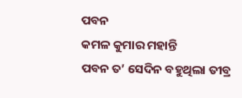ପବନ
କମଳ କୁମାର ମହାନ୍ତି
ପବନ ତ’ ସେଦିନ ବହୁଥିଲା ତୀବ୍ର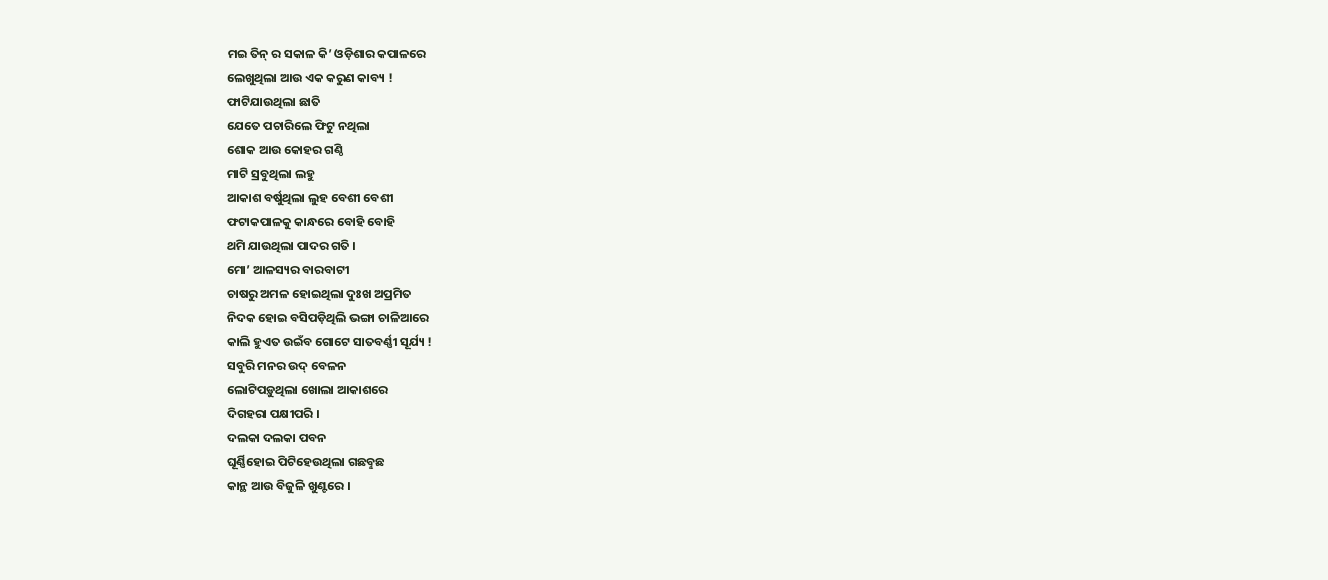ମଇ ତିନ୍ ର ସକାଳ କି’ ଓଡ଼ିଶାର କପାଳରେ
ଲେଖୁଥିଲା ଆଉ ଏକ କରୁଣ କାବ୍ୟ !
ଫାଟିଯାଉଥିଲା ଛାତି
ଯେତେ ପଚାରିଲେ ଫିଟୁ ନଥିଲା
ଶୋକ ଆଉ କୋହର ଗଣ୍ଠି
ମାଟି ସ୍ରବୁଥିଲା ଲହୁ
ଆକାଶ ବର୍ଷୁଥିଲା ଲୁହ ବେଶୀ ବେଶୀ
ଫଟାକପାଳକୁ କାନ୍ଧରେ ବୋହି ବୋହି
ଥମି ଯାଉଥିଲା ପାଦର ଗତି ।
ମୋ’ ଆଳସ୍ୟର ବାରବାଟୀ
ଚାଷରୁ ଅମଳ ହୋଇଥିଲା ଦୁଃଖ ଅପ୍ରମିତ
ନିଦକ ହୋଇ ବସିପଡ଼ିଥିଲି ଭଙ୍ଗା ଚାଳିଆରେ
କାଲି ହୁଏତ ଉଇଁବ ଗୋଟେ ସାତବର୍ଣ୍ଣୀ ସୂର୍ଯ୍ୟ !
ସବୁରି ମନର ଉଦ୍ ବେଳନ
ଲୋଟିପଡ଼ୁଥିଲା ଖୋଲା ଆକାଶରେ
ଦିଗହରା ପକ୍ଷୀପରି ।
ଦଲକା ଦଲକା ପବନ
ଘୂର୍ଣ୍ଣିହୋଇ ପିଟିହେଉଥିଲା ଗଛବୢଛ
କାନ୍ଥ ଆଉ ବିଜୁଳି ଖୁଣ୍ଟରେ ।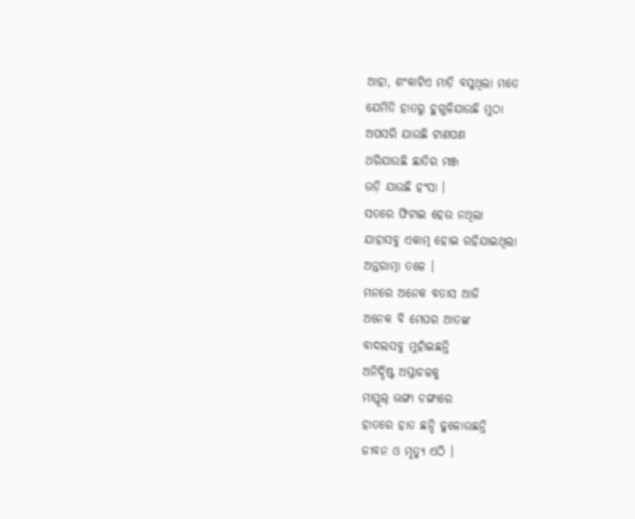ଆହା, ଶଂକାଟିଏ ମାଡ଼ି ବସୁଥିଲା ମତେ
ଯେମିତି ହାତରୁ ହୁଗୁଳିଯାଉଛି ମୁଠା
ଅପସରି ଯାଉଛି ଟାଣପଣ
ଥରିଯାଉଛି ଛାତିର ମଞ୍ଜ
ଉଡ଼ି ଯାଉଛି ହଂସା ।
ସତରେ ଫିଟାଇ ହେଉ ନଥିଲା
ଯାହାସବୁ ଏକାତ୍ମ ହୋଇ ରହିଯାଇଥିଲା
ଅନ୍ତରାତ୍ମା ତଳେ ।
ମନରେ ଅନେକ ବତାସ ଆଜି
ଅନେକ ବି ମେଘର ଆତଙ୍କ
ବାଦଲସବୁ ମୁହାଁଇଛନ୍ତି
ଅନିର୍ଦ୍ଦିଷ୍ଟ ଅସ୍ତାଚଳକୁ
ମାସ୍ତୂଲ୍ ଭଙ୍ଗା ଡଙ୍ଗାରେ
ହାତରେ ହାତ ଛନ୍ଦି ଢୁଳୋଉଛନ୍ତି
ଜୀବନ ଓ ମୃତ୍ୟୁ ଏଠି ।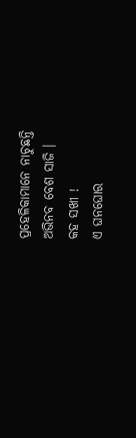ପ୍ରହେଳିକାମାନେ ନାଚୁଛନ୍ତି
ଅଭିନବ ବେଶ ସାଜି ।
କହ ସଖୀ !
ଏ ଘନଘୋର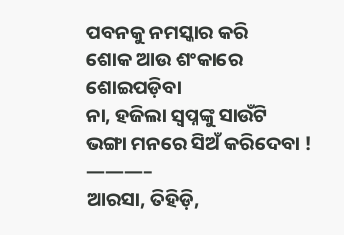ପବନକୁ ନମସ୍କାର କରି
ଶୋକ ଆଉ ଶଂକାରେ ଶୋଇପଡ଼ିବା
ନା, ହଜିଲା ସ୍ବପ୍ନଙ୍କୁ ସାଉଁଟି
ଭଙ୍ଗା ମନରେ ସିଅଁ କରିଦେବା !
———–
ଆରସା, ତିହିଡ଼ି,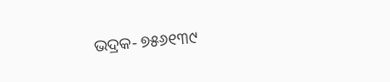ଭଦ୍ରକ‐ ୭୫୬୧୩୯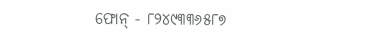ଫୋନ୍ ‐ ୮୨୪୯୩୩୬୫୮୭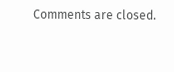Comments are closed.